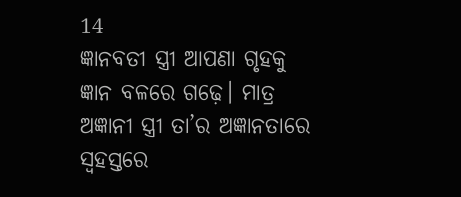14
ଜ୍ଞାନବତୀ ସ୍ତ୍ରୀ ଆପଣା ଗୃହକୁ ଜ୍ଞାନ ବଳରେ ଗଢ଼େ। ମାତ୍ର ଅଜ୍ଞାନୀ ସ୍ତ୍ରୀ ତା’ର ଅଜ୍ଞାନତାରେ ସ୍ୱହସ୍ତରେ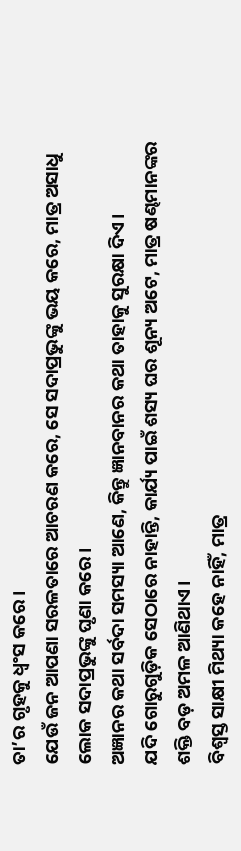ତା’ର ଗୃହକୁ ଧ୍ୱଂସ କରେ।
ଯେଉଁ ଜନ ଆପଣା ସରଳତାରେ ଆଚରଣ କରେ, ସେ ସଦାପ୍ରଭୁଙ୍କୁ ଭୟ କରେ, ମାତ୍ର ଅସାଧୁ ଲୋକ ସଦାପ୍ରଭୁଙ୍କୁ ଘୃଣା କରେ।
ଅଜ୍ଞାନର କଥା ସର୍ବଦା ସମସ୍ୟା ଆଣେ, କିନ୍ତୁ ଜ୍ଞାନବାନର କଥା ତାହାକୁ ସୁରକ୍ଷା ଦିଏ।
ଯଦି ଗୋରୁଗୁଡ଼ିକ ସେଠାରେ ନାହାନ୍ତି, କାର୍ଯ୍ୟ ପାଇଁ ଶସ୍ୟ ଘର ଶୂନ୍ୟ ଅଟେ, ମାତ୍ର ଷଣ୍ଢମାନଙ୍କର ଶକ୍ତି ବଡ଼ ଅମଳ ଆଣିଥାଏ।
ବିଶ୍ୱସ୍ତ ସାକ୍ଷୀ ମିଥ୍ୟା କହେ ନାହିଁ, ମାତ୍ର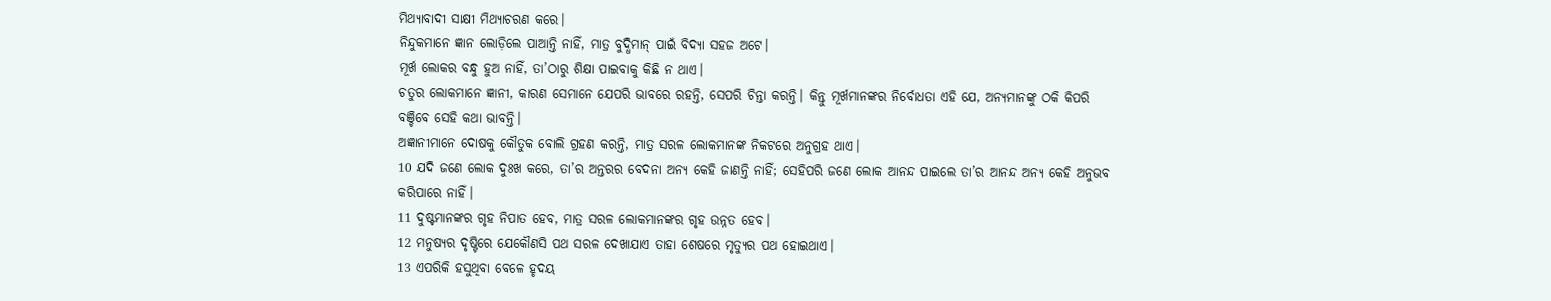ମିଥ୍ୟାବାଦୀ ସାକ୍ଷୀ ମିଥ୍ୟାଚରଣ କରେ।
ନିନ୍ଦୁକମାନେ ଜ୍ଞାନ ଲୋଡ଼ିଲେ ପାଆନ୍ତି ନାହିଁ, ମାତ୍ର ବୁଦ୍ଧିମାନ୍ ପାଇଁ ବିଦ୍ୟା ସହଜ ଅଟେ।
ମୂର୍ଖ ଲୋକର ବନ୍ଧୁ ହୁଅ ନାହିଁ, ତା’ଠାରୁ ଶିକ୍ଷା ପାଇବାକୁ କିଛି ନ ଥାଏ।
ଚତୁର ଲୋକମାନେ ଜ୍ଞାନୀ, କାରଣ ସେମାନେ ଯେପରି ଭାବରେ ରହନ୍ତି, ସେପରି ଚିନ୍ତା କରନ୍ତି। କିନ୍ତୁ ମୂର୍ଖମାନଙ୍କର ନିର୍ବୋଧତା ଏହି ଯେ, ଅନ୍ୟମାନଙ୍କୁ ଠକି କିପରି ବଞ୍ଚିବେ ସେହି କଥା ଭାବନ୍ତି।
ଅଜ୍ଞାନୀମାନେ ଦୋଷକୁ କୌତୁକ ବୋଲି ଗ୍ରହଣ କରନ୍ତି, ମାତ୍ର ସରଳ ଲୋକମାନଙ୍କ ନିକଟରେ ଅନୁଗ୍ରହ ଥାଏ।
10 ଯଦି ଜଣେ ଲୋକ ଦୁଃଖ କରେ, ତା’ର ଅନ୍ତରର ବେଦନା ଅନ୍ୟ କେହି ଜାଣନ୍ତି ନାହିଁ; ସେହିପରି ଜଣେ ଲୋକ ଆନନ୍ଦ ପାଇଲେ ତା’ର ଆନନ୍ଦ ଅନ୍ୟ କେହି ଅନୁଭବ କରିପାରେ ନାହିଁ।
11 ଦୁଷ୍ଟମାନଙ୍କର ଗୃହ ନିପାତ ହେବ, ମାତ୍ର ସରଳ ଲୋକମାନଙ୍କର ଗୃହ ଉନ୍ନତ ହେବ।
12 ମନୁଷ୍ୟର ଦୃଷ୍ଟିରେ ଯେକୌଣସି ପଥ ସରଳ ଦେଖାଯାଏ ତାହା ଶେଷରେ ମୃତ୍ୟୁର ପଥ ହୋଇଥାଏ।
13 ଏପରିକି ହସୁଥିବା ବେଳେ ହୃଦୟ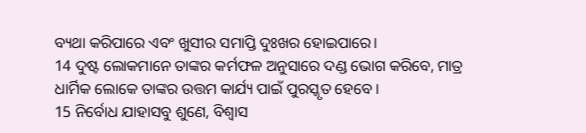ବ୍ୟଥା କରିପାରେ ଏବଂ ଖୁସୀର ସମାପ୍ତି ଦୁଃଖର ହୋଇପାରେ।
14 ଦୁଷ୍ଟ ଲୋକମାନେ ତାଙ୍କର କର୍ମଫଳ ଅନୁସାରେ ଦଣ୍ଡ ଭୋଗ କରିବେ, ମାତ୍ର ଧାର୍ମିକ ଲୋକେ ତାଙ୍କର ଉତ୍ତମ କାର୍ଯ୍ୟ ପାଇଁ ପୁରସ୍କୃତ ହେବେ।
15 ନିର୍ବୋଧ ଯାହାସବୁ ଶୁଣେ, ବିଶ୍ୱାସ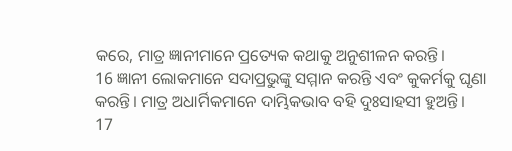କରେ, ମାତ୍ର ଜ୍ଞାନୀମାନେ ପ୍ରତ୍ୟେକ କଥାକୁ ଅନୁଶୀଳନ କରନ୍ତି।
16 ଜ୍ଞାନୀ ଲୋକମାନେ ସଦାପ୍ରଭୁଙ୍କୁ ସମ୍ମାନ କରନ୍ତି ଏବଂ କୁକର୍ମକୁ ଘୃଣା କରନ୍ତି। ମାତ୍ର ଅଧାର୍ମିକମାନେ ଦାମ୍ଭିକଭାବ ବହି ଦୁଃସାହସୀ ହୁଅନ୍ତି।
17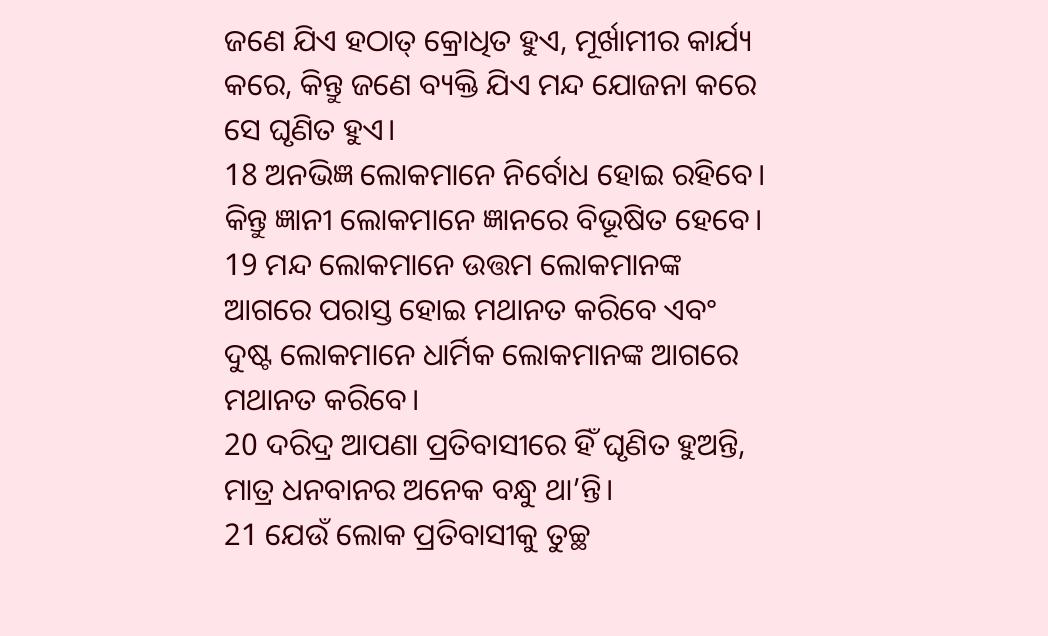ଜଣେ ଯିଏ ହଠାତ୍ କ୍ରୋଧିତ ହୁଏ, ମୂର୍ଖାମୀର କାର୍ଯ୍ୟ କରେ, କିନ୍ତୁ ଜଣେ ବ୍ୟକ୍ତି ଯିଏ ମନ୍ଦ ଯୋଜନା କରେ ସେ ଘୃଣିତ ହୁଏ।
18 ଅନଭିଜ୍ଞ ଲୋକମାନେ ନିର୍ବୋଧ ହୋଇ ରହିବେ। କିନ୍ତୁ ଜ୍ଞାନୀ ଲୋକମାନେ ଜ୍ଞାନରେ ବିଭୂଷିତ ହେବେ।
19 ମନ୍ଦ ଲୋକମାନେ ଉତ୍ତମ ଲୋକମାନଙ୍କ ଆଗରେ ପରାସ୍ତ ହୋଇ ମଥାନତ କରିବେ ଏବଂ ଦୁଷ୍ଟ ଲୋକମାନେ ଧାର୍ମିକ ଲୋକମାନଙ୍କ ଆଗରେ ମଥାନତ କରିବେ।
20 ଦରିଦ୍ର ଆପଣା ପ୍ରତିବାସୀରେ ହିଁ ଘୃଣିତ ହୁଅନ୍ତି, ମାତ୍ର ଧନବାନର ଅନେକ ବନ୍ଧୁ ଥା’ନ୍ତି।
21 ଯେଉଁ ଲୋକ ପ୍ରତିବାସୀକୁ ତୁଚ୍ଛ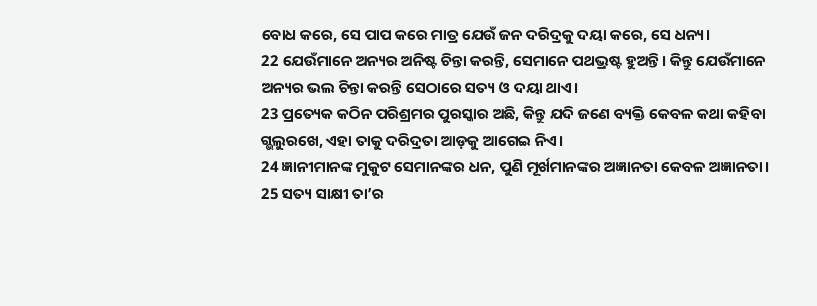ବୋଧ କରେ, ସେ ପାପ କରେ ମାତ୍ର ଯେଉଁ ଜନ ଦରିଦ୍ରକୁ ଦୟା କରେ, ସେ ଧନ୍ୟ।
22 ଯେଉଁମାନେ ଅନ୍ୟର ଅନିଷ୍ଟ ଚିନ୍ତା କରନ୍ତି, ସେମାନେ ପଥଭ୍ରଷ୍ଟ ହୁଅନ୍ତି। କିନ୍ତୁ ଯେଉଁମାନେ ଅନ୍ୟର ଭଲ ଚିନ୍ତା କରନ୍ତି ସେଠାରେ ସତ୍ୟ ଓ ଦୟା ଥାଏ।
23 ପ୍ରତ୍ୟେକ କଠିନ ପରିଶ୍ରମର ପୁରସ୍କାର ଅଛି, କିନ୍ତୁ ଯଦି ଜଣେ ବ୍ୟକ୍ତି କେବଳ କଥା କହିବା ଗ୍ଭଲୁରଖେ, ଏହା ତାକୁ ଦରିଦ୍ରତା ଆଡ଼କୁ ଆଗେଇ ନିଏ।
24 ଜ୍ଞାନୀମାନଙ୍କ ମୁକୁଟ ସେମାନଙ୍କର ଧନ, ପୁଣି ମୂର୍ଖମାନଙ୍କର ଅଜ୍ଞାନତା କେବଳ ଅଜ୍ଞାନତା।
25 ସତ୍ୟ ସାକ୍ଷୀ ତା’ର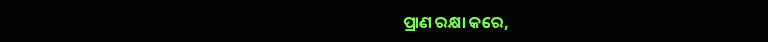ପ୍ରାଣ ରକ୍ଷା କରେ,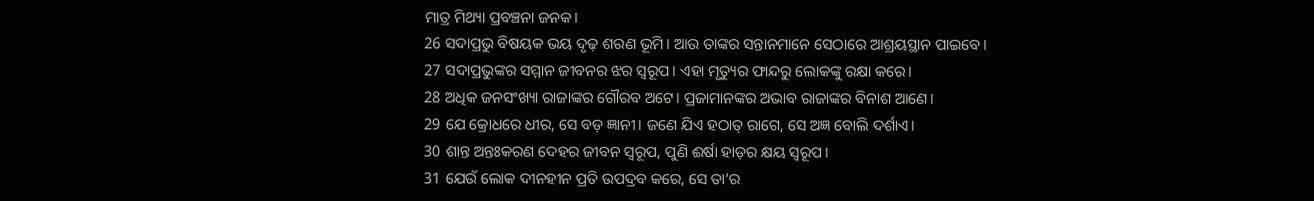ମାତ୍ର ମିଥ୍ୟା ପ୍ରବଞ୍ଚନା ଜନକ।
26 ସଦାପ୍ରଭୁ ବିଷୟକ ଭୟ ଦୃଢ଼ ଶରଣ ଭୂମି। ଆଉ ତାଙ୍କର ସନ୍ତାନମାନେ ସେଠାରେ ଆଶ୍ରୟସ୍ଥାନ ପାଇବେ।
27 ସଦାପ୍ରଭୁଙ୍କର ସମ୍ମାନ ଜୀବନର ଝର ସ୍ୱରୂପ। ଏହା ମୃତ୍ୟୁର ଫାନ୍ଦରୁ ଲୋକଙ୍କୁ ରକ୍ଷା କରେ।
28 ଅଧିକ ଜନସଂଖ୍ୟା ରାଜାଙ୍କର ଗୌରବ ଅଟେ। ପ୍ରଜାମାନଙ୍କର ଅଭାବ ରାଜାଙ୍କର ବିନାଶ ଆଣେ।
29 ଯେ କ୍ରୋଧରେ ଧୀର, ସେ ବଡ଼ ଜ୍ଞାନୀ। ଜଣେ ଯିଏ ହଠାତ୍ ରାଗେ, ସେ ଅଜ୍ଞ ବୋଲି ଦର୍ଶାଏ।
30 ଶାନ୍ତ ଅନ୍ତଃକରଣ ଦେହର ଜୀବନ ସ୍ୱରୂପ, ପୁଣି ଈର୍ଷା ହାଡ଼ର କ୍ଷୟ ସ୍ୱରୂପ।
31 ଯେଉଁ ଲୋକ ଦୀନହୀନ ପ୍ରତି ଉପଦ୍ରବ କରେ, ସେ ତା’ର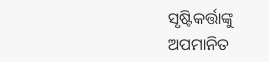ସୃଷ୍ଟିକର୍ତ୍ତାଙ୍କୁ ଅପମାନିତ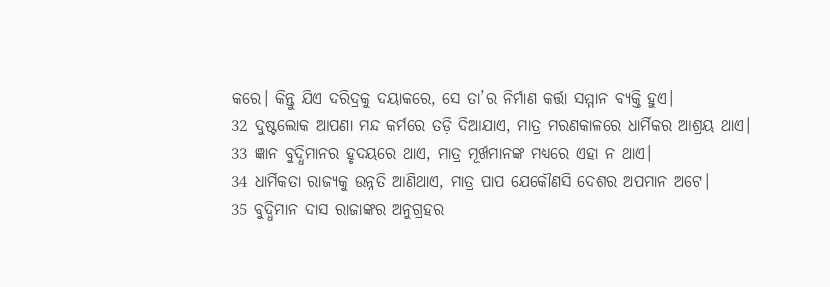କରେ। କିନ୍ତୁ ଯିଏ ଦରିଦ୍ରକୁ ଦୟାକରେ, ସେ ତା’ର ନିର୍ମାଣ କର୍ତ୍ତା ସମ୍ମାନ ବ୍ୟକ୍ତି ହୁଏ।
32 ଦୁଷ୍ଟଲୋକ ଆପଣା ମନ୍ଦ କର୍ମରେ ତଡ଼ି ଦିଆଯାଏ, ମାତ୍ର ମରଣକାଳରେ ଧାର୍ମିକର ଆଶ୍ରୟ ଥାଏ।
33 ଜ୍ଞାନ ବୁଦ୍ଧିମାନର ହୃଦୟରେ ଥାଏ, ମାତ୍ର ମୂର୍ଖମାନଙ୍କ ମଧ୍ୟରେ ଏହା ନ ଥାଏ।
34 ଧାର୍ମିକତା ରାଜ୍ୟକୁ ଉନ୍ନତି ଆଣିଥାଏ, ମାତ୍ର ପାପ ଯେକୌଣସି ଦେଶର ଅପମାନ ଅଟେ।
35 ବୁଦ୍ଧିମାନ ଦାସ ରାଜାଙ୍କର ଅନୁଗ୍ରହର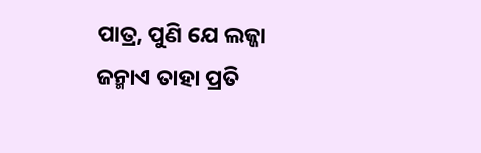ପାତ୍ର, ପୁଣି ଯେ ଲଜ୍ଜା ଜନ୍ମାଏ ତାହା ପ୍ରତି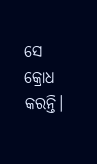ସେ କ୍ରୋଧ କରନ୍ତି।